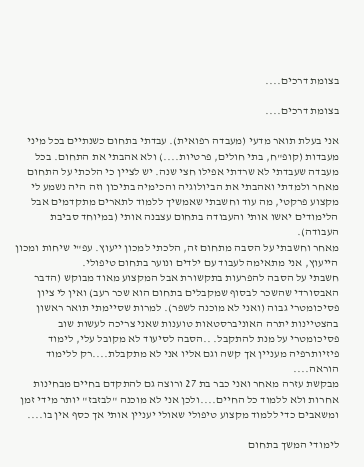בצומת דרכים....

בצומת דרכים....

אני בעלת תואר מדעי (מעבדה רפואית). עבדתי בתחום כשנתיים בכל מיני מעבדות (קופ"ח, בתי חולים, פרטיות....) ולא אהבתי את התחום. בכל מעבדה שעבדתי לא שרדתי אפילו חצי שנה. יש לציין כי הלכתי על התחום מאחר ולמדתי ואהבתי את הביולוגיה והכימיה בתיכון וזה היה נשמע לי מקצוע פרקטי, מה עוד וחשבתי שאמשיך ללמוד לתארים מתקדמים אבל הלימודים יאשו אותי והעבודה בתחום עצבנה אותי (במיוחד סביבת העבודה).
מאחר וחשבתי על הסבה מתחום זה, הלכתי למכון ייעוץ. עפ"י שיחות ומכון הייעוץ, אני מתאימה לעבוד עם ילדים ונוער בתחום טיפולי.
חשבתי על הסבה להפרעות בתקשורת אבל המקצוע מאוד מבוקש (הדבר האבסורדי שהשכר לבסוף שמקבלים בתחום הוא שכר רעב) ואין לי ציון פסיכומטרי גבוה (ואני לא מוכנה לשפר). למרות שסיימתי תואר ראשון בהצטיינות יתרה האוניברסטאות טוענות שאני צריכה לעשות שוב פסיכומטרי על מנת להתקבל. ..הסבה לסיעוד לא מקובל עלי, לימוד פיזיותרפיה מעניין אך קשה וגם אליו אני לא מתקבלת....רק ללימוד הוראה....
מבקשת עזרה מאחר ואני כבר בת 27 ורוצה גם להתקדם בחיים מבחינות אחרות ולא ללמוד כל החיים....ולכן אני לא מוכנה "לבזבז" יותר מידי זמן ומשאבים כדי ללמוד מקצוע טיפולי שאולי יעניין אותי אך כסף אין בו....

לימודי המשך בתחום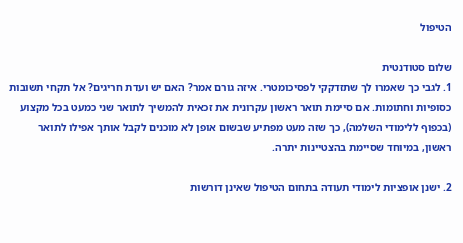הטיפול

שלום סטודנטית
1. לגבי כך שאמרו לך שתזדקקי לפסיכומטרי. איזה גורם אמר? האם יש ועדת חריגים? אל תקחי תשובות כסופיות וחתומות. אם סיימת תואר ראשון עקרונית את זכאית להמשיך לתואר שני כמעט בכל מקצוע (בכפוף ללימודי השלמה), כך שזה מעט מפתיע שבשום אופן לא מוכנים לקבל אותך אפילו לתואר ראשון, במיוחד שסיימת בהצטיינות יתרה.

2. ישנן אופציות לימודי תעודה בתחום הטיפול שאינן דורשות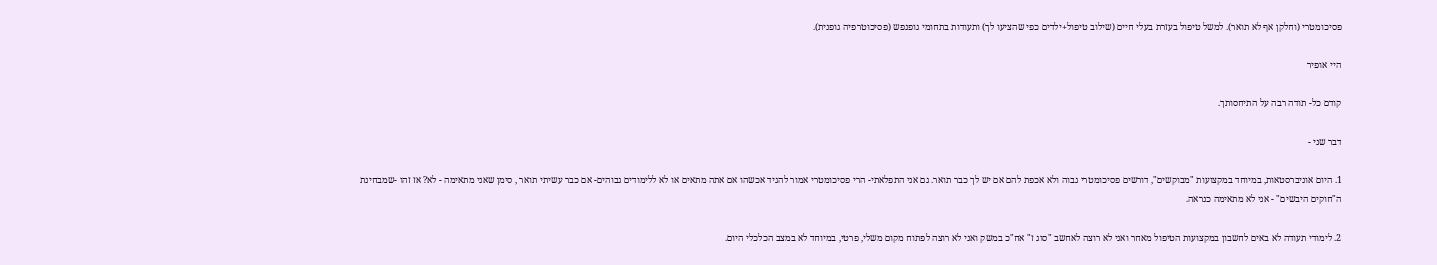פסיכומטרי (וחלקן אף לא תואר). למשל טיפול בעזרת בעלי חיים (שילוב טיפול+ילדים כפי שהציעו לך) ותעודות בתחומי גופנפש (פסיכוטרפיה גופנית).

היי אופיר

קודם כל- תודה רבה על התיחסותך.

דבר שני -

1. היום אוניברסטאות, במיוחד במקצועות "מבוקשים", דורשים פסיכומטרי גבוה ולא אכפת להם אם יש לך כבר תואר. גם אני התפלאתי- הרי פסיכומטרי אמור להגיד אכשהו אם אתה מתאים או לא ללימודים גבוהים- אם כבר עשיתי תואר , סימן שאני מתאימה - לא? אז זהו -שמבחינת ה"חוקים היבשים" - אני לא מתאימה כנראה.

2. לימודי תעודה לא באים לחשבון במקצועות הטיפול מאחר ואני לא רוצה לאחשב "סוג ז" אח"כ במשק ואני לא רוצה לפתוח מקום משלי, פרטי, במיוחד לא במצב הכלכלי היום.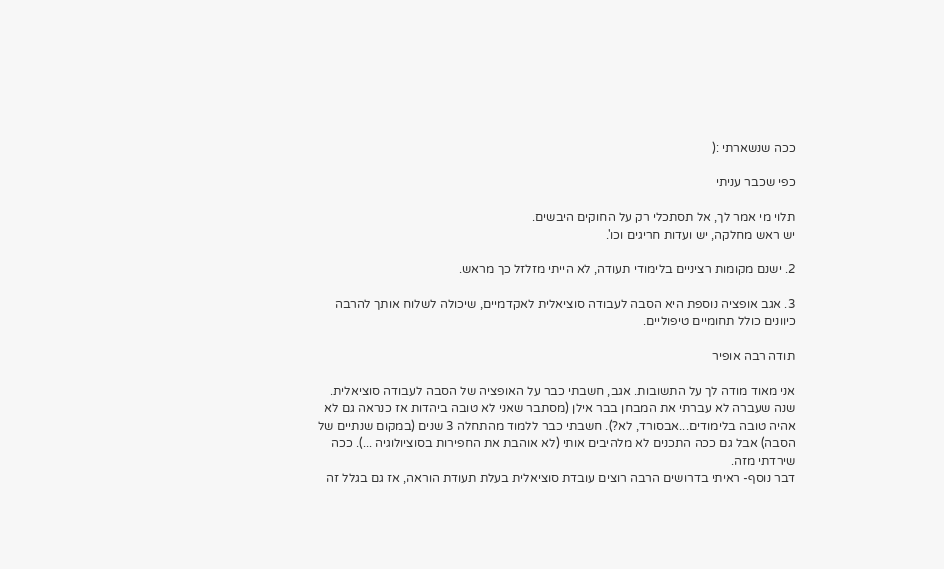ככה שנשארתי :(

כפי שכבר עניתי

תלוי מי אמר לך, אל תסתכלי רק על החוקים היבשים.
יש ראש מחלקה, יש ועדות חריגים וכו'.

2. ישנם מקומות רציניים בלימודי תעודה, לא הייתי מזלזל כך מראש.

3. אגב אופציה נוספת היא הסבה לעבודה סוציאלית לאקדמיים, שיכולה לשלוח אותך להרבה כיוונים כולל תחומיים טיפוליים.

תודה רבה אופיר

אני מאוד מודה לך על התשובות. אגב, חשבתי כבר על האופציה של הסבה לעבודה סוציאלית. שנה שעברה לא עברתי את המבחן בבר אילן (מסתבר שאני לא טובה ביהדות אז כנראה גם לא אהיה טובה בלימודים...אבסורד, לא?). חשבתי כבר ללמוד מהתחלה 3 שנים (במקום שנתיים של הסבה) אבל גם ככה התכנים לא מלהיבים אותי (לא אוהבת את החפירות בסוציולוגיה ...). ככה שירדתי מזה.
דבר נוסף- ראיתי בדרושים הרבה רוצים עובדת סוציאלית בעלת תעודת הוראה, אז גם בגלל זה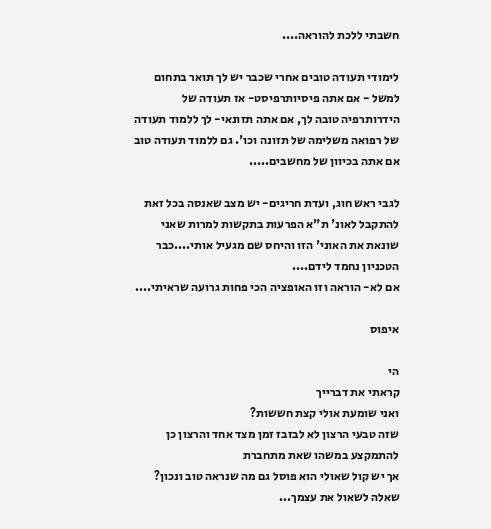חשבתי ללכת להוראה....

לימודי תעודה טובים אחרי שכבר יש לך תואר בתחום למשל - אם אתה פיסיותרפיסט- אז תעודה של הידרותרפיה טובה לך, אם אתה תזונאי- לך ללמוד תעודה של רפואה משלימה של תזונה וכו'. גם ללמוד תעודה טוב אם אתה בכיוון של מחשבים.....

לגבי ראש חוג, ועדת חריגים- יש מצב שאנסה בכל זאת להתקבל לאונ' ת"א הפרעות בתקשות למרות שאני שונאת את האוני' הזו והיחס שם מגעיל אותי....כבר הטכניון נחמד לידם....
אם לא- הוראה וזו האופציה הכי פחות גרועה שראיתי....

איפוס

הי
קראתי את דברייך
ואני שומעת אולי קצת חששות?
שזה טבעי הרצון לא לבזבז זמן מצד אחד והרצון כן להתמקצע במשהו שאת מתחברת
אך יש קול שאולי הוא פוסל גם מה שנראה טוב ונכון?
שאלה לשאול את עצמך...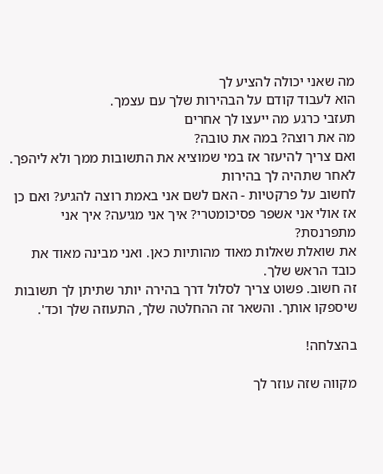מה שאני יכולה להציע לך
הוא לעבוד קודם על הבהירות שלך עם עצמך.
תעזבי כרגע מה ייעצו לך אחרים
מה את רוצה? במה את טובה?
ואם צריך להיעזר אז במי שמוציא את התשובות ממך ולא ליהפך.
לאחר שתהיה לך בהירות
לחשוב על פרקטיות - האם לשם אני באמת רוצה להגיע? ואם כן אז אולי אני אשפר פסיכומטרי? איך אני מגיעה? איך אני מתפרנסת?
את שואלת שאלות מאוד מהותיות כאן. ואני מבינה מאוד את כובד הראש שלך.
זה חשוב. פשוט צריך לסלול דרך בהירה יותר שתיתן לך תשובות שיספקו אותך. והשאר זה ההחלטה שלך, התעוזה שלך וכד'.

בהצלחה!

מקווה שזה עוזר לך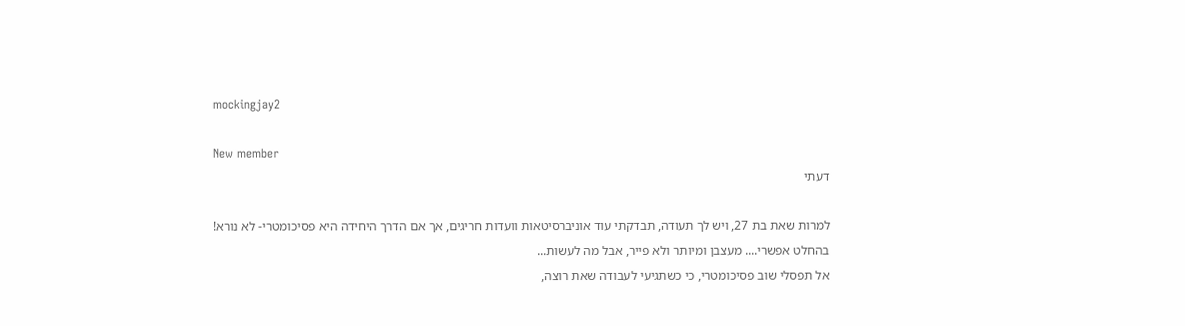mockingjay2

New member
דעתי

למרות שאת בת 27, ויש לך תעודה, תבדקתי עוד אוניברסיטאות וועדות חריגים, אך אם הדרך היחידה היא פסיכומטרי- לא נורא!
בהחלט אפשרי.... מעצבן ומיותר ולא פייר, אבל מה לעשות...
אל תפסלי שוב פסיכומטרי, כי כשתגיעי לעבודה שאת רוצה,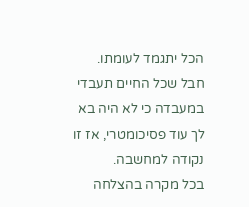הכל יתגמד לעומתו.
חבל שכל החיים תעבדי במעבדה כי לא היה בא לך עוד פסיכומטרי, אז זו נקודה למחשבה.
בכל מקרה בהצלחה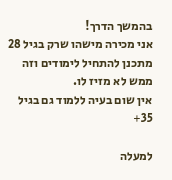בהמשך הדרך!
אני מכירה מישהו שרק בגיל 28 מתכנן להתחיל לימודים וזה ממש לא מזיז לו.
אין שום בעיה ללמוד גם בגיל 35+

למעלה